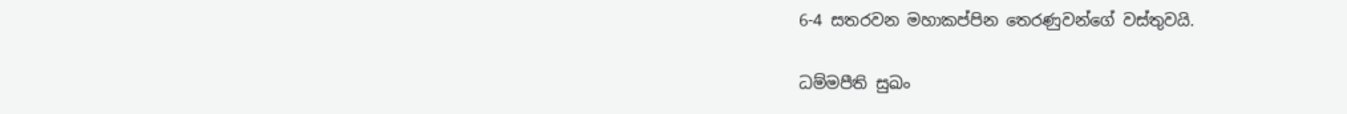6-4 සතරවන මහාකප්පින තෙරණුවන්ගේ වස්තුවයි.

ධම්මපීති සුඛං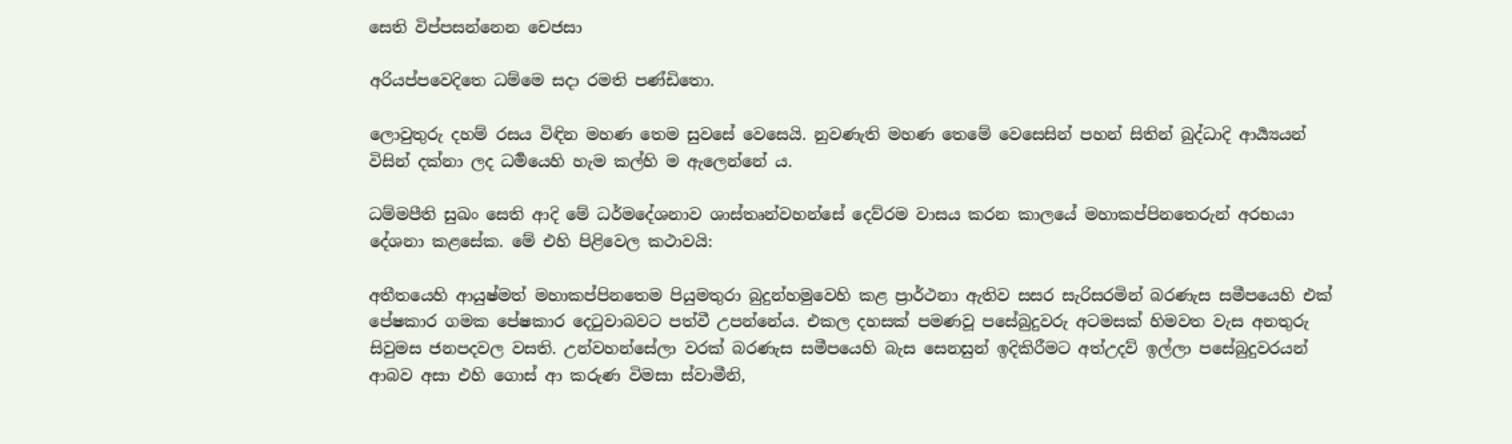සෙති විප්පසන්නෙන චෙජසා

අරියප්පවෙදිතෙ ධම්මෙ සදා රමති පණ්ඩිතො.

ලොවුතුරු දහම් රසය විඳින මහණ තෙම සුවසේ වෙසෙයි. නුවණැති මහණ තෙමේ වෙසෙසින් පහන් සිතින් බුද්ධාදි ආර්‍ය්‍යයන් විසින් දක්නා ලද ධර්‍මයෙහි හැම කල්හි ම ඇලෙන්නේ ය.

ධම්මපීති සුඛං සෙති ආදි මේ ධර්මදේශනාව ශාස්තෘන්වහන්සේ දෙව්රම වාසය කරන කාලයේ මහාකප්පිනතෙරුන් අරභයා දේශනා කළසේක. මේ එහි පිළිවෙල කථාවයි:

අතීතයෙහි ආයුෂ්මත් මහාකප්පිනතෙම පියුමතුරා බුදුන්හමුවෙහි කළ ප්‍රාර්ථනා ඇතිව සසර සැරිසරමින් බරණැස සමීපයෙහි එක් පේෂකාර ගමක පේෂකාර දෙටුවාබවට පත්වී උපන්නේය. එකල දහසක් පමණවූ පසේබුදුවරු අටමසක් හිමවත වැස අනතුරු සිවුමස ජනපදවල වසති. උන්වහන්සේලා වරක් බරණැස සමීපයෙහි බැස සෙනසුන් ඉදිකිරීමට අත්උදව් ඉල්ලා පසේබුදුවරයන් ආබව අසා එහි ගොස් ආ කරුණ විමසා ස්වාමීනි,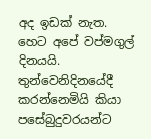අද ඉඩක් නැත. හෙට අපේ වප්මගුල් දිනයයි. තුන්වෙනිදිනයේදී කරන්නෙමියි කියා පසේබුදුවරයන්ට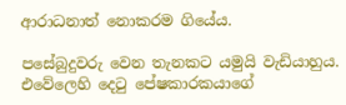ආරාධනාත් නොකරම ගියේය.

පසේබුදුවරු වෙන තැනකට යමුයි වැඩියාහුය. එවේලෙහි දෙටු පේෂකාරකයාගේ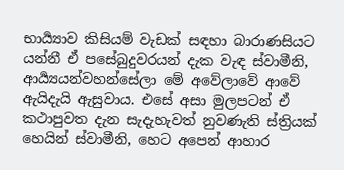භාර්‍ය්‍යාව කිසියම් වැඩක් සඳහා බාරාණසියට යන්නී ඒ පසේබුදුවරයන් දැක වැඳ ස්වාමීනි, ආර්‍ය්‍යයන්වහන්සේලා මේ අවේලාවේ ආවේ ඇයිදැයි ඇසුවාය. එසේ අසා මුලපටන් ඒ කථාපුවත දැන සැදැහැවත් නුවණැති ස්ත්‍රියක් හෙයින් ස්වාමීනි, හෙට අපෙන් ආහාර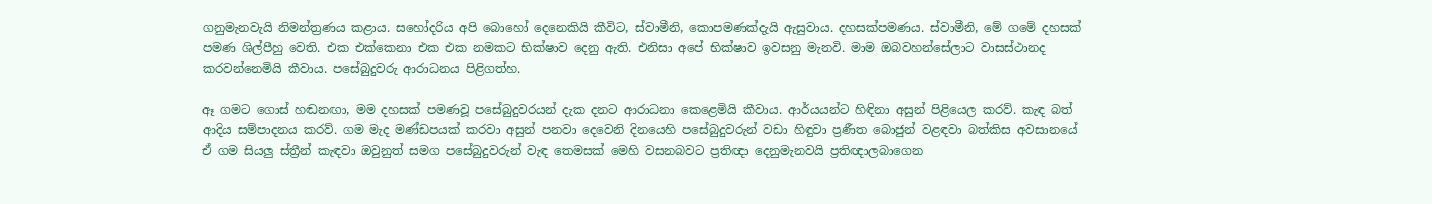ගනුමැනවැයි නිමන්ත්‍ර‍ණය කළාය. සහෝදරිය අපි බොහෝ දෙනෙකියි කීවිට, ස්වාමීනි, කොපමණක්දැයි ඇසුවාය. දහසක්පමණය. ස්වාමීනි, මේ ගමේ දහසක් පමණ ශිල්පීහු වෙති. එක එක්කෙනා එක එක නමකට භික්ෂාව දෙනු ඇති. එනිසා අපේ භික්ෂාව ඉවසනු මැනවි. මාම ඔබවහන්සේලාට වාසස්ථානද කරවන්නෙමියි කීවාය. පසේබුදුවරු ආරාධනය පිළිගත්හ.

ඈ ගමට ගොස් හඬනඟා, මම දහසක් පමණවූ පසේබුදුවරයන් දැක දනට ආරාධනා කෙළෙමියි කීවාය. ආර්යයන්ට හිඳිනා අසුන් පිළියෙල කරව්. කැඳ බත් ආදිය සම්පාදනය කරව්. ගම මැද මණ්ඩපයක් කරවා අසුන් පනවා දෙවෙනි දිනයෙහි පසේබුදුවරුන් වඩා හිඳුවා ප්‍ර‍ණීත බොජුන් වළඳවා බත්කිස අවසානයේ ඒ ගම සියලු ස්ත්‍රීන් කැඳවා ඔවුනුත් සමග පසේබුදුවරුන් වැඳ තෙමසක් මෙහි වසනබවට ප්‍ර‍තිඥා දෙනුමැනවයි ප්‍ර‍තිඥාලබාගෙන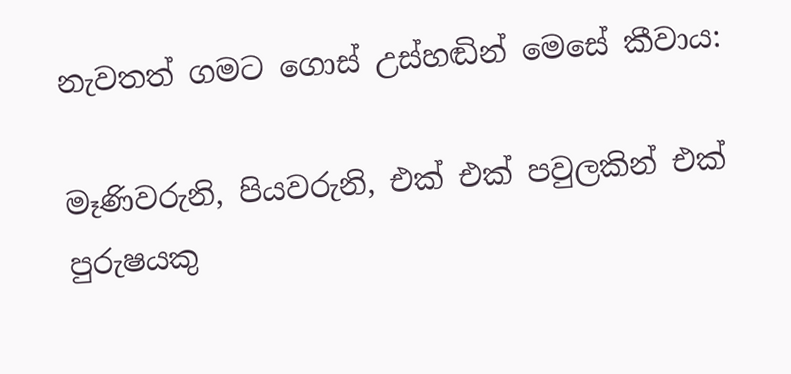නැවතත් ගමට ගොස් උස්හඬින් මෙසේ කීවාය:

මෑණිවරුනි, පියවරුනි, එක් එක් පවුලකින් එක් පුරුෂයකු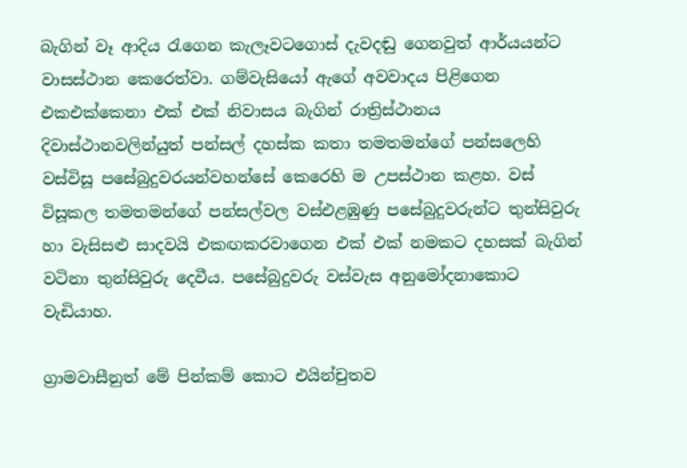බැගින් වෑ ආදිය රැගෙන කැලෑවටගොස් දැවදඬු ගෙනවුත් ආර්යයන්ට වාසස්ථාන කෙරෙත්වා. ගම්වැසියෝ ඇගේ අවවාදය පිළිගෙන එකඑක්කෙනා එක් එක් නිවාසය බැගින් රාත්‍රිස්ථානය දිවාස්ථානවලින්යුත් පන්සල් දහස්ක කතා තමතමන්ගේ පන්සලෙහි වස්විසූ පසේබුදුවරයන්වහන්සේ කෙරෙහි ම උපස්ථාන කළහ. වස් විසූකල තමතමන්ගේ පන්සල්වල වස්එළඹුණු පසේබුදුවරුන්ට තුන්සිවුරු හා වැසිසළු සාදවයි එකඟකරවාගෙන එක් එක් නමකට දහසක් බැගින් වටිනා තුන්සිවුරු දෙවීය. පසේබුදුවරු වස්වැස අනුමෝදනාකොට වැඩියාහ.

ග්‍රාමවාසීනුත් මේ පින්කම් කොට එයින්චුතව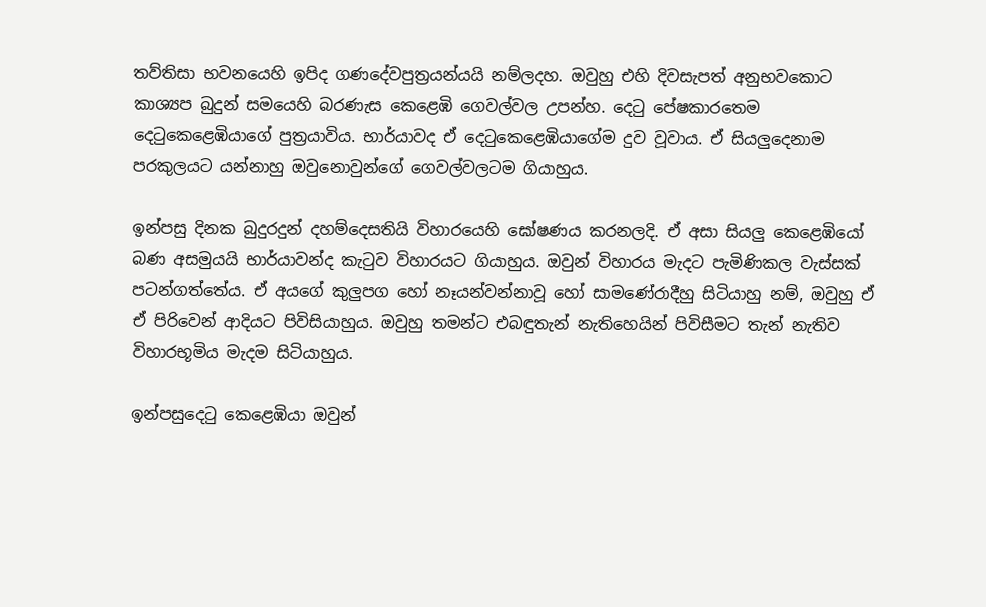තව්තිසා භවනයෙහි ඉපිද ගණදේවපුත්‍ර‍යන්යයි නම්ලදහ. ඔවුහු එහි දිවසැපත් අනුභවකොට කාශ්‍යප බුදුන් සමයෙහි බරණැස කෙළෙඹි ගෙවල්වල උපන්හ. දෙටු පේෂකාරතෙම දෙටුකෙළෙඹියාගේ පුත්‍ර‍යාවිය. භාර්යාවද ඒ දෙටුකෙළෙඹියාගේම දුව වූවාය. ඒ සියලුදෙනාම පරකුලයට යන්නාහු ඔවුනොවුන්ගේ ගෙවල්වලටම ගියාහුය.

ඉන්පසු දිනක බුදුරදුන් දහම්දෙසතියි විහාරයෙහි ඝෝෂණය කරනලදි. ඒ අසා සියලු කෙළෙඹියෝ බණ අසමුයයි භාර්යාවන්ද කැටුව විහාරයට ගියාහුය. ඔවුන් විහාරය මැදට පැමිණිකල වැස්සක් පටන්ගත්තේය. ඒ අයගේ කුලුපග හෝ නෑයන්වන්නාවූ හෝ සාමණේරාදීහු සිටියාහු නම්, ඔවුහු ඒ ඒ පිරිවෙන් ආදියට පිවිසියාහුය. ඔවුහු තමන්ට එබඳුතැන් නැතිහෙයින් පිවිසීමට තැන් නැතිව විහාරභූමිය මැදම සිටියාහුය.

ඉන්පසුදෙටු කෙළෙඹියා ඔවුන්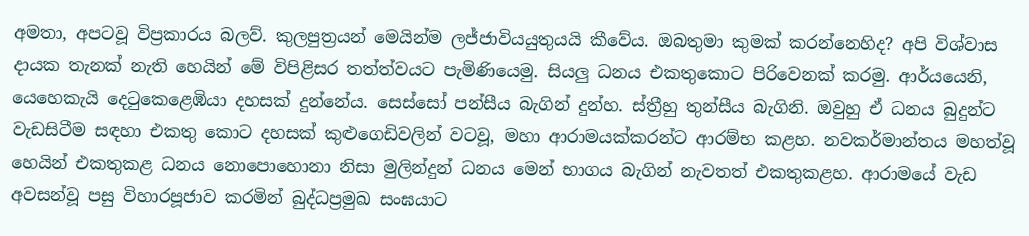අමතා, අපටවූ විප්‍ර‍කාරය බලව්. කුලපුත්‍ර‍යන් මෙයින්ම ලජ්ජාවියයුතුයයි කීවේය. ඔබතුමා කුමක් කරන්නෙහිද? අපි විශ්වාස දායක තැනක් නැති හෙයින් මේ විපිළිසර තත්ත්වයට පැමිණියෙමු. සියලු ධනය එකතුකොට පිරිවෙනක් කරමු. ආර්යයෙනි, යෙහෙකැයි දෙටුකෙළෙඹියා දහසක් දුන්නේය. සෙස්සෝ පන්සීය බැගින් දුන්හ. ස්ත්‍රීහු තුන්සීය බැගිනි. ඔවුහු ඒ ධනය බුදුන්ට වැඩසිටීම සඳහා එකතු කොට දහසක් කුළුගෙඩිවලින් වටවූ, මහා ආරාමයක්කරන්ට ආරම්භ කළහ. නවකර්මාන්තය මහත්වූ හෙයින් එකතුකළ ධනය නොපොහොනා නිසා මුලින්දුන් ධනය මෙන් භාගය බැගින් නැවතත් එකතුකළහ. ආරාමයේ වැඩ අවසන්වූ පසු විහාරපූජාව කරමින් බුද්ධප්‍ර‍මුඛ සංඝයාට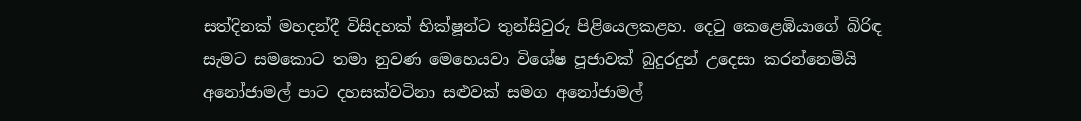සත්දිනක් මහදන්දී විසිදහක් භික්ෂූන්ට තුන්සිවුරු පිළියෙලකළහ. දෙටු කෙළෙඹියාගේ බිරිඳ සැමට සමකොට තමා නුවණ මෙහෙයවා විශේෂ පූජාවක් බුදුරදුන් උදෙසා කරන්නෙමියි අනෝජාමල් පාට දහසක්වටිනා සළුවක් සමග අනෝජාමල්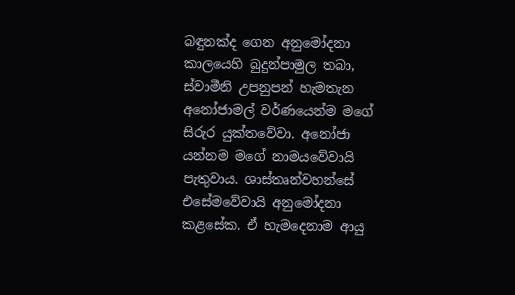බඳුනක්ද ගෙන අනුමෝදනා කාලයෙහි බුදුන්පාමුල තබා, ස්වාමීනි උපනුපන් හැමතැන අනෝජාමල් වර්ණයෙන්ම මගේ සිරුර යුක්තවේවා. අනෝජා යන්නම මගේ නාමයවේවායි පැතුවාය. ශාස්තෘන්වහන්සේ එසේමවේවායි අනුමෝදනා කළසේක. ඒ හැමදෙනාම ආයු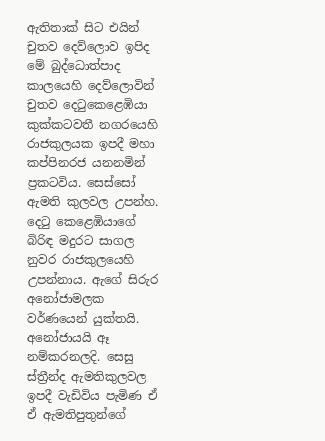ඇතිතාක් සිට එයින් චුතව දෙව්ලොව ඉපිද මේ බුද්ධොත්පාද කාලයෙහි දෙව්ලොවින් චුතව දෙටුකෙළෙඹියා කුක්කටවතී නගරයෙහි රාජකුලයක ඉපදී මහා කප්පිනරජ යනනමින් ප්‍ර‍කටවිය. සෙස්සෝ ඇමති කුලවල උපන්හ. දෙටු කෙළෙඹියාගේ බිරිඳ මදුරට සාගල නුවර රාජකුලයෙහි උපන්නාය. ඇගේ සිරුර අනෝජාමලක වර්ණයෙන් යුක්තයි. අනෝජායයි ඈ නම්කරනලදි. සෙසු ස්ත්‍රීන්ද ඇමතිකුලවල ඉපදී වැඩිවිය පැමිණ ඒ ඒ ඇමතිපුතුන්ගේ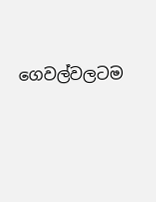ගෙවල්වලටම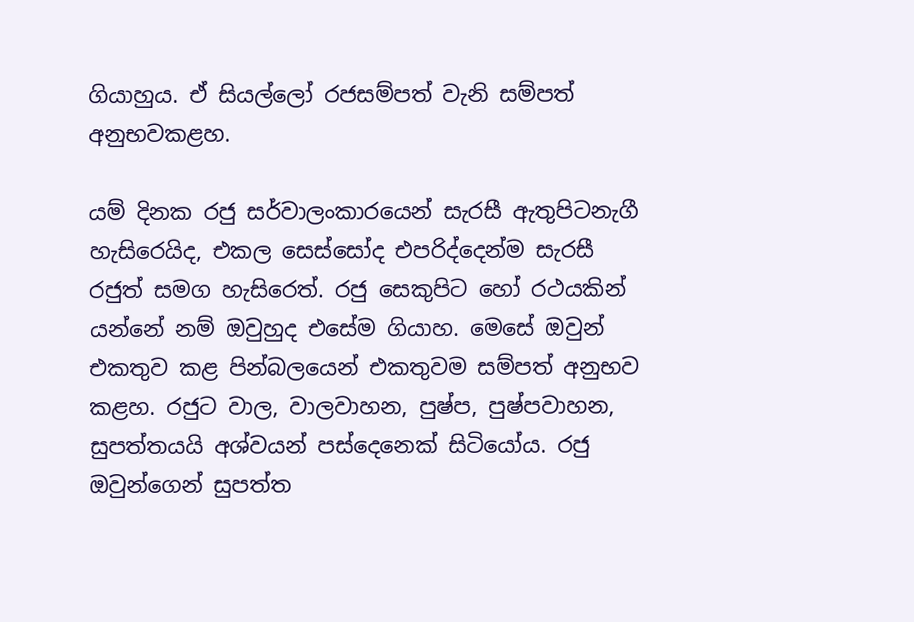ගියාහුය. ඒ සියල්ලෝ රජසම්පත් වැනි සම්පත් අනුභවකළහ.

යම් දිනක රජු සර්වාලංකාරයෙන් සැරසී ඇතුපිටනැගී හැසිරෙයිද, එකල සෙස්සෝද එපරිද්දෙන්ම සැරසී රජුත් සමග හැසිරෙත්. රජු සෙකුපිට හෝ රථයකින් යන්නේ නම් ඔවුහුද එසේම ගියාහ. මෙසේ ඔවුන් එකතුව කළ පින්බලයෙන් එකතුවම සම්පත් අනුභව කළහ. රජුට වාල, වාලවාහන, පුෂ්ප, පුෂ්පවාහන, සුපත්තයයි අශ්වයන් පස්දෙනෙක් සිටියෝය. රජු ඔවුන්ගෙන් සුපත්ත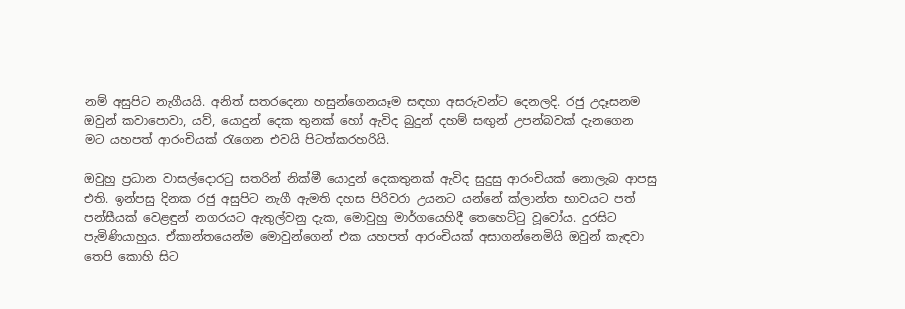නම් අසුපිට නැගීයයි. අනිත් සතරදෙනා හසුන්ගෙනයෑම සඳහා අසරුවන්ට දෙනලදි. රජු උදෑසනම ඔවුන් කවාපොවා, යව්, යොදුන් දෙක තුනක් හෝ ඇවිද බුදුන් දහම් සඟුන් උපන්බවක් දැනගෙන මට යහපත් ආරංචියක් රැගෙන එවයි පිටත්කරහරියි.

ඔවුහු ප්‍ර‍ධාන වාසල්දොරටු සතරින් නික්මී යොදුන් දෙකතුනක් ඇවිද සුදුසු ආරංචියක් නොලැබ ආපසු එති. ඉන්පසු දිනක රජු අසුපිට නැගී ඇමති දහස පිරිවරා උයනට යන්නේ ක්ලාන්ත භාවයට පත් පන්සීයක් වෙළඳුන් නගරයට ඇතුල්වනු දැක, මොවුහු මාර්ගයෙහිදී තෙහෙට්ටු වූවෝය. දුරසිට පැමිණියාහුය. ඒකාන්තයෙන්ම මොවුන්ගෙන් එක යහපත් ආරංචියක් අසාගන්නෙමියි ඔවුන් කැඳවා තෙපි කොහි සිට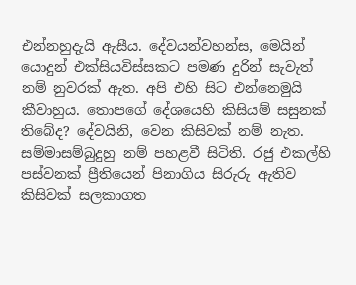එන්නහුදැයි ඇසීය. දේවයන්වහන්ස, මෙයින් යොදුන් එක්සියවිස්සකට පමණ දුරින් සැවැත් නම් නුවරක් ඇත. අපි එහි සිට එන්නෙමුයි කීවාහුය. තොපගේ දේශයෙහි කිසියම් සසුනක් තිබේද? දේවයිනි, වෙන කිසිවක් නම් නැත. සම්මාසම්බුදුහු නම් පහළවී සිටිති. රජු එකල්හි පස්වනක් ප්‍රීතියෙන් පිනාගිය සිරුරු ඇතිව කිසිවක් සලකාගත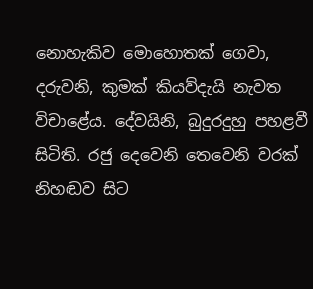නොහැකිව මොහොතක් ගෙවා, දරුවනි, කුමක් කියව්දැයි නැවත විචාළේය. දේවයිනි, බුදුරදුහු පහළවී සිටිති. රජු දෙවෙනි තෙවෙනි වරක් නිහඬව සිට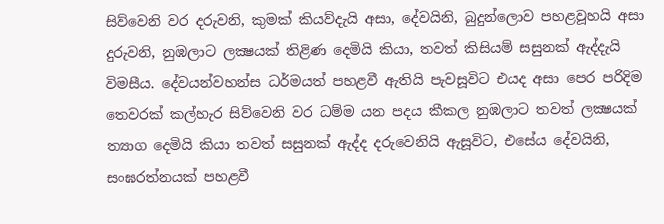සිව්වෙනි වර දරුවනි, කුමක් කියව්දැයි අසා, දේවයිනි, බුදුන්ලොව පහළවූහයි අසා දුරුවනි, නුඹලාට ලක්‍ෂයක් තිළිණ දෙමියි කියා, තවත් කිසියම් සසුනක් ඇද්දැයි විමසීය. දේවයන්වහන්ස ධර්මයත් පහළවී ඇතියි පැවසූවිට එයද අසා පෙර පරිදිම තෙවරක් කල්හැර සිව්වෙනි වර ධම්ම යන පදය කීකල නුඹලාට තවත් ලක්‍ෂයක් ත්‍යාග දෙමියි කියා තවත් සසුනක් ඇද්ද දරුවෙනියි ඇසූවිට, එසේය දේවයිනි, සංඝරත්නයක් පහළවී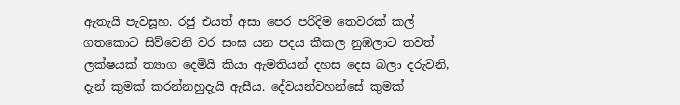ඇතැයි පැවසූහ. රජු එයත් අසා පෙර පරිදිම තෙවරක් කල් ගතකොට සිව්වෙනි වර සංඝ යන පදය කීකල නුඹලාට තවත් ලක්ෂයක් ත්‍යාග දෙමියි කියා ඇමතියන් දහස දෙස බලා දරුවනි, දැන් කුමක් කරන්නහුදැයි ඇසීය. දේවයන්වහන්සේ කුමක්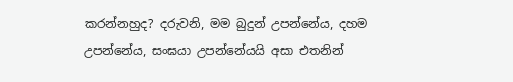කරන්නහුද? දරුවනි, මම බුදුන් උපන්නේය, දහම උපන්නේය, සංඝයා උපන්නේයයි අසා එතනින්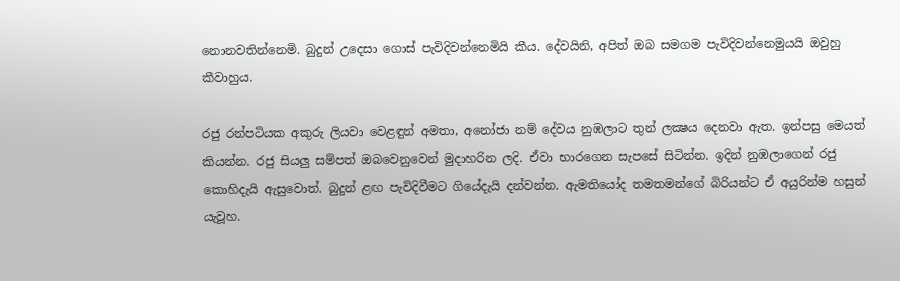නොනවතින්නෙමි. බුදුන් උදෙසා ගොස් පැවිදිවන්නෙමියි කීය. දේවයිනි, අපිත් ඔබ සමගම පැවිදිවන්නෙමුයයි ඔවුහු කීවාහුය.

රජු රන්පටියක අකුරු ලියවා වෙළඳුන් අමතා, අනෝජා නම් දේවය නුඹලාට තුන් ලක්‍ෂය දෙනවා ඇත. ඉන්පසු මෙයත් කියන්න. රජු සියලු සම්පත් ඔබවෙනුවෙන් මුදාහරින ලදි. ඒවා භාරගෙන සැපසේ සිටින්න. ඉදින් නුඹලාගෙන් රජු කොහිදැයි ඇසුවොත්. බුදුන් ළඟ පැවිදිවීමට ගියේදැයි දන්වන්න. ඇමතියෝද තමතමන්ගේ බිරියන්ට ඒ අයුරින්ම හසුන් යැවූහ.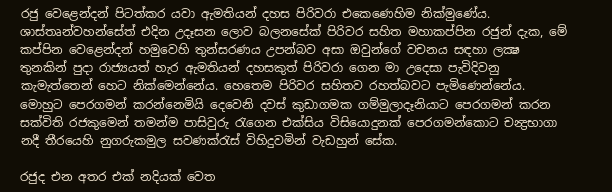රජු වෙළෙන්දන් පිටත්කර යවා ඇමතියන් දහස පිරිවරා එකෙණෙහිම නික්මුණේය. ශාස්තෘන්වහන්සේත් එදින උදෑසන ලොව බලනසේක් පිරිවර සහිත මහාකප්පින රජුන් දැක, මේ කප්පින වෙළෙන්දන් හමුවෙහි තුන්සරණය උපන්බව අසා ඔවුන්ගේ වචනය සඳහා ලක්‍ෂ තුනකින් පුදා රාජ්‍යයත් හැර ඇමතියන් දහසකුත් පිරිවරා ගෙන මා උදෙසා පැවිදිවනු කැමැත්තෙන් හෙට නික්මෙන්නේය. හෙතෙම පිරිවර සහිතව රහත්බවට පැමිණෙන්නේය. මොහුට පෙරගමන් කරන්නෙමියි දෙවෙනි දවස් කුඩාගමක ගම්මුලාදෑනියාට පෙරගමන් කරන සක්විති රජකුමෙන් තමන්ම පාසිවුරු රැගෙන එක්සිය විසියොදුනක් පෙරගමන්කොට චන්‍ද්‍ර‍භාගා නදී තීරයෙහි නුගරුකමුල සවණක්රැස් විහිදුවමින් වැඩහුන් සේක.

රජුද එන අතර එක් නදියක් වෙත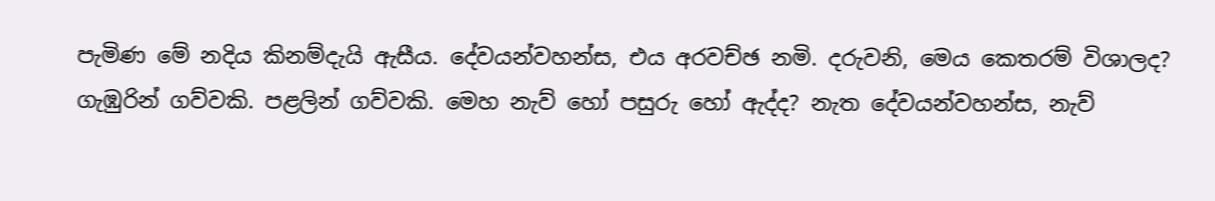පැමිණ මේ නදිය කිනම්දැයි ඇසීය. දේවයන්වහන්ස, එය අරවච්ඡ නමි. දරුවනි, මෙය කෙතරම් විශාලද? ගැඹුරින් ගව්වකි. පළලින් ගව්වකි. මෙහ නැව් හෝ පසුරු හෝ ඇද්ද? නැත දේවයන්වහන්ස, නැව්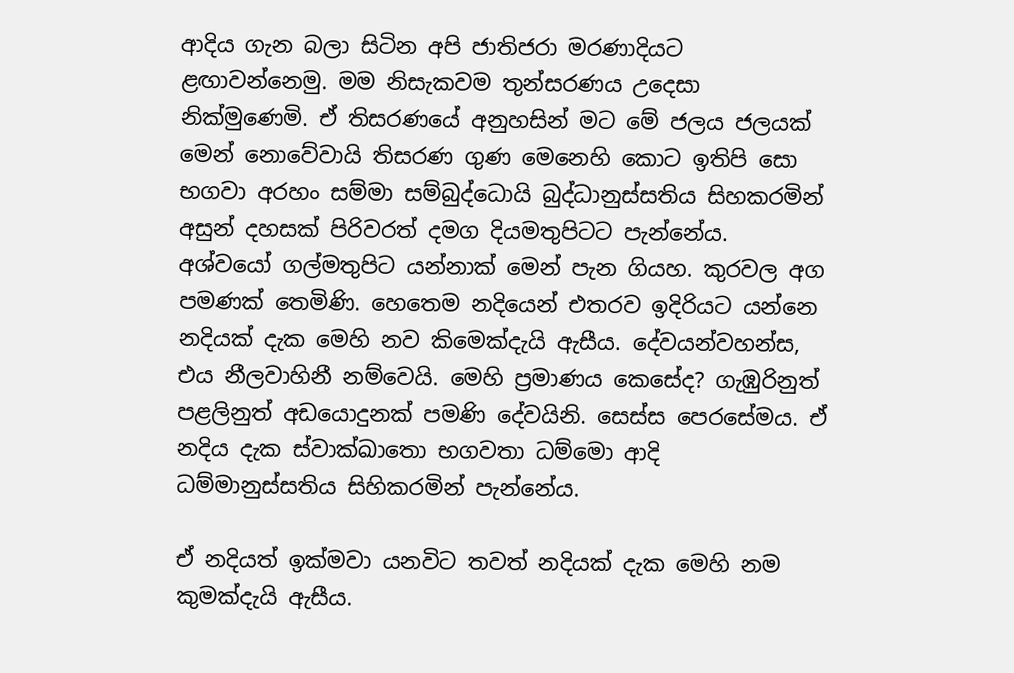ආදිය ගැන බලා සිටින අපි ජාතිජරා මරණාදියට ළඟාවන්නෙමු. මම නිසැකවම තුන්සරණය උදෙසා නික්මුණෙමි. ඒ තිසරණයේ අනුහසින් මට මේ ජලය ජලයක් මෙන් නොවේවායි තිසරණ ගුණ මෙනෙහි කොට ඉතිපි සො භගවා අරහං සම්මා සම්බුද්ධොයි බුද්ධානුස්සතිය සිහකරමින් අසුන් දහසක් පිරිවරත් දමග දියමතුපිටට පැන්නේය. අශ්වයෝ ගල්මතුපිට යන්නාක් මෙන් පැන ගියහ. කුරවල අග පමණක් තෙමිණි. හෙතෙම නදියෙන් එතරව ඉදිරියට යන්නෙ නදියක් දැක මෙහි නව කිමෙක්දැයි ඇසීය. දේවයන්වහන්ස, එය නීලවාහිනී නම්වෙයි. මෙහි ප්‍ර‍මාණය කෙසේද? ගැඹුරිනුත් පළලිනුත් අඩයොදුනක් පමණි දේවයිනි. සෙස්ස පෙරසේමය. ඒ නදිය දැක ස්වාක්ඛාතො භගවතා ධම්මො ආදි ධම්මානුස්සතිය සිහිකරමින් පැන්නේය.

ඒ නදියත් ඉක්මවා යනවිට තවත් නදියක් දැක මෙහි නම කුමක්දැයි ඇසීය.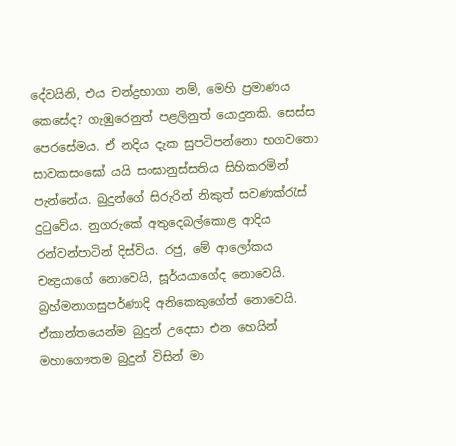දේවයිනි, එය චන්ද්‍ර‍භාගා නම්, මෙහි ප්‍ර‍මාණය කෙසේද? ගැඹුරෙනුත් පළලිනුත් යොදුනකි. සෙස්ස පෙරසේමය. ඒ නදිය දැක සුපටිපන්නො භගවතො සාවකසංඝෝ යයි සංඝානුස්සතිය සිහිකරමින් පැන්නේය. බුදුන්ගේ සිරුරින් නිකුත් සවණක්රැස් දුටුවේය. නුගරුකේ අතුදෙබල්කොළ ආදිය රන්වන්පාටින් දිස්විය. රජු, මේ ආලෝකය චන්‍ද්‍ර‍යාගේ නොවෙයි, සූර්යයාගේද නොවෙයි. බ්‍ර‍හ්මනාගසුපර්ණාදි අනිකෙකුගේත් නොවෙයි. ඒකාන්තයෙන්ම බුදුන් උදෙසා එන හෙයින් මහාගෞතම බුදුන් විසින් මා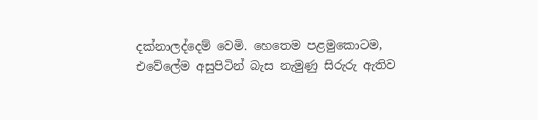දක්නාලද්දෙම් වෙමි. හෙතෙම පළමුකොටම, එවේලේම අසුපිටින් බැස නැමුණු සිරුරු ඇතිව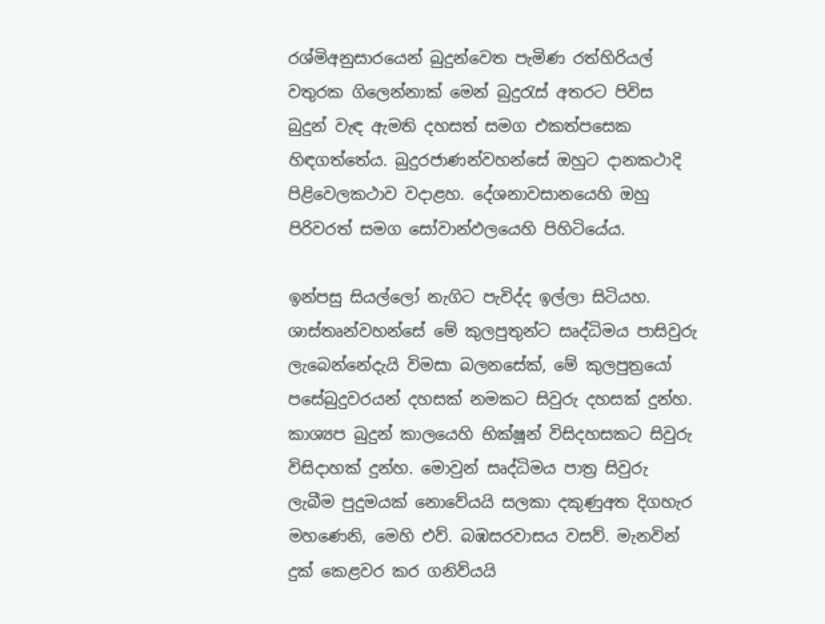රශ්මිඅනුසාරයෙන් බුදුන්වෙත පැමිණ රත්හිරියල් වතුරක ගිලෙන්නාක් මෙන් බුදුරැස් අතරට පිවිස බුදුන් වැඳ ඇමති දහසත් සමග එකත්පසෙක හිඳගත්තේය. බුදුරජාණන්වහන්සේ ඔහුට දානකථාදි පිළිවෙලකථාව වදාළහ. දේශනාවසානයෙහි ඔහු පිරිවරත් සමග සෝවාන්ඵලයෙහි පිහිටියේය.

ඉන්පසු සියල්ලෝ නැගිට පැවිද්ද ඉල්ලා සිටියහ. ශාස්තෘන්වහන්සේ මේ කුලපුතුන්ට සෘද්ධිමය පාසිවුරු ලැබෙන්නේදැයි විමසා බලනසේක්, මේ කුලපුත්‍රයෝ පසේබුදුවරයන් දහසක් නමකට සිවුරු දහසක් දුන්හ. කාශ්‍යප බුදුන් කාලයෙහි භික්ෂූන් විසිදහසකට සිවුරු විසිදාහක් දුන්හ. මොවුන් සෘද්ධිමය පාත්‍ර‍ සිවුරු ලැබීම පුදුමයක් නොවේයයි සලකා දකුණුඅත දිගහැර මහණෙනි, මෙහි එව්. බඹසරවාසය වසව්. මැනවින් දුක් කෙළවර කර ගනිව්යයි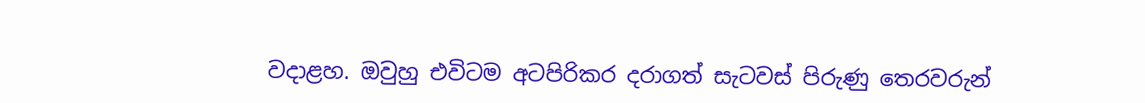වදාළහ. ඔවුහු එවිටම අටපිරිකර දරාගත් සැටවස් පිරුණු තෙරවරුන්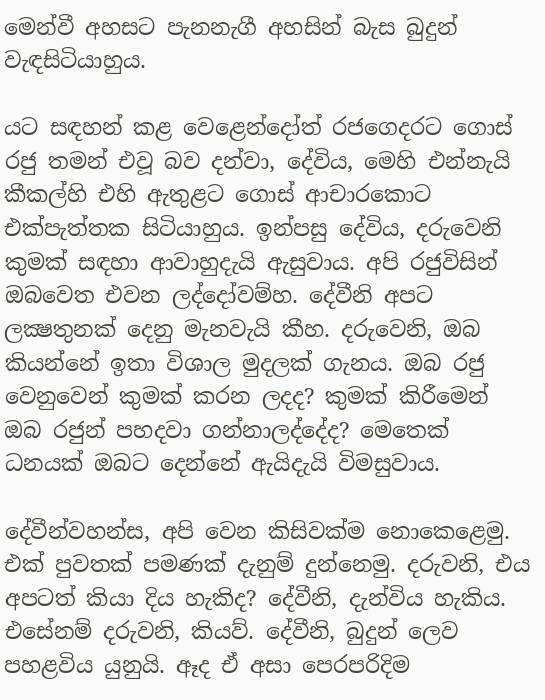මෙන්වී අහසට පැනනැගී අහසින් බැස බුදුන් වැඳසිටියාහුය.

යට සඳහන් කළ වෙළෙන්දෝත් රජගෙදරට ගොස් රජු තමන් එවූ බව දන්වා, දේවිය, මෙහි එන්නැයි කීකල්හි එහි ඇතුළට ගොස් ආචාරකොට එක්පැත්තක සිටියාහුය. ඉන්පසු දේවිය, දරුවෙනි කුමක් සඳහා ආවාහුදැයි ඇසුවාය. අපි රජුවිසින් ඔබවෙත එවන ලද්දෝවම්හ. දේවීනි අපට ලක්‍ෂතුනක් දෙනු මැනවැයි කීහ. දරුවෙනි, ඔබ කියන්නේ ඉතා විශාල මුදලක් ගැනය. ඔබ රජු වෙනුවෙන් කුමක් කරන ලදද? කුමක් කිරීමෙන් ඔබ රජුන් පහදවා ගන්නාලද්දේද? මෙතෙක් ධනයක් ඔබට දෙන්නේ ඇයිදැයි විමසුවාය.

දේවීන්වහන්ස, අපි වෙන කිසිවක්ම නොකෙළෙමු. එක් පුවතක් පමණක් දැනුම් දුන්නෙමු. දරුවනි, එය අපටත් කියා දිය හැකිද? දේවීනි, දැන්විය හැකිය. එසේනම් දරුවනි, කියව්. දේවීනි, බුදුන් ලෙව පහළවිය යුනුයි. ඈද ඒ අසා පෙරපරිදිම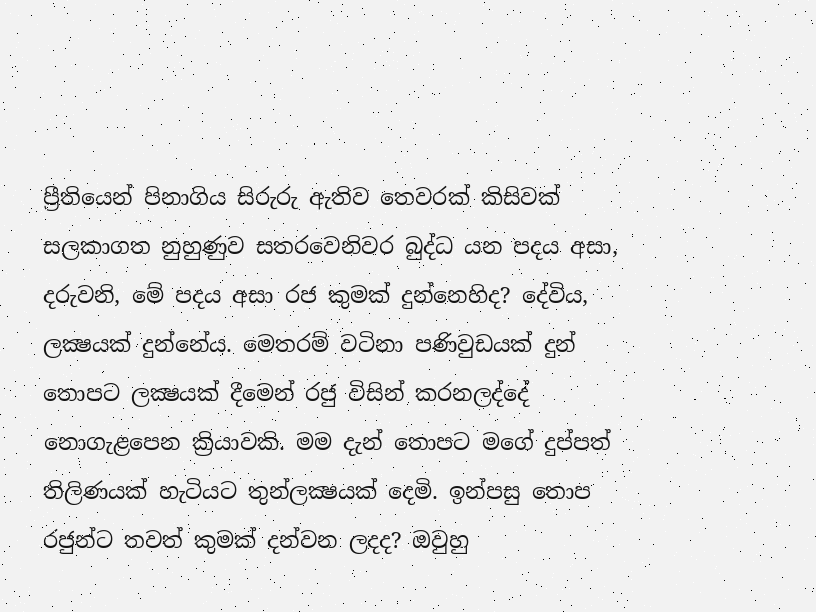ප්‍රීතියෙන් පිනාගිය සිරුරු ඇතිව තෙවරක් කිසිවක් සලකාගත නුහුණුව සතරවෙනිවර බුද්ධ යන පදය අසා, දරුවනි, මේ පදය අසා රජ කුමක් දුන්නෙහිද? දේවිය, ලක්‍ෂයක් දුන්නේය. මෙතරම් වටිනා පණිවුඩයක් දුන් තොපට ලක්‍ෂයක් දීමෙන් රජු විසින් කරනලද්දේ නොගැළපෙන ක්‍රියාවකි. මම දැන් තොපට මගේ දුප්පත් තිලිණයක් හැටියට තුන්ලක්‍ෂයක් දෙමි. ඉන්පසු තොප රජුන්ට තවත් කුමක් දන්වන ලදද? ඔවුහු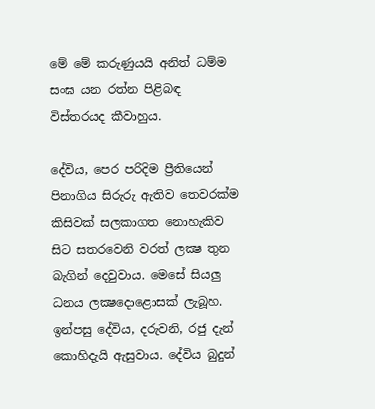මේ මේ කරුණුයයි අනිත් ධම්ම සංඝ යන රත්න පිළිබඳ විස්තරයද කීවාහුය.

දේවිය, පෙර පරිදිම ප්‍රීතියෙන් පිනාගිය සිරුරු ඇතිව තෙවරක්ම කිසිවක් සලකාගත නොහැකිව සිට සතරවෙනි වරත් ලක්‍ෂ තුන බැගින් දෙවුවාය. මෙසේ සියලු ධනය ලක්‍ෂදොළොසක් ලැබූහ. ඉන්පසු දේවිය, දරුවනි, රජු දැන් කොහිදැයි ඇසුවාය. දේවිය බුදුන්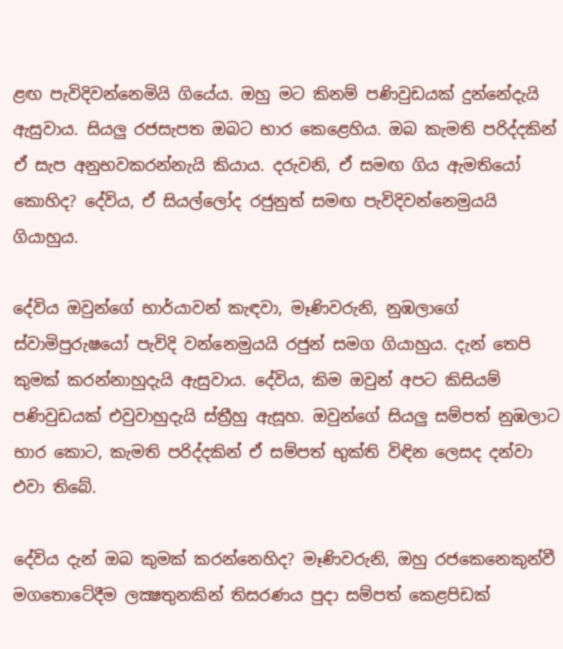ළඟ පැවිදිවන්නෙමියි ගියේය. ඔහු මට කිනම් පණිවුඩයක් දුන්නේදැයි ඇසුවාය. සියලු රජසැපත ඔබට භාර කෙළෙහිය. ඔබ කැමති පරිද්දකින් ඒ සැප අනුභවකරන්නැයි කියාය. දරුවනි, ඒ සමඟ ගිය ඇමතියෝ කොහිද? දේවිය, ඒ සියල්ලෝද රජුනුත් සමඟ පැවිදිවන්නෙමුයයි ගියාහුය.

දේවිය ඔවුන්ගේ භාර්යාවන් කැඳවා, මෑණිවරුනි, නුඹලාගේ ස්වාමිපුරුෂයෝ පැවිදි වන්නෙමුයයි රජුන් සමග ගියාහුය. දැන් තෙපි කුමක් කරන්නාහුදැයි ඇසුවාය. දේවිය, කිම ඔවුන් අපට කිසියම් පණිවුඩයක් එවුවාහුදැයි ස්ත්‍රීහු ඇසූහ. ඔවුන්ගේ සියලු සම්පත් නුඹලාට භාර කොට, කැමති පරිද්දකින් ඒ සම්පත් භුක්ති විඳින ලෙසද දන්වා එවා තිබේ.

දේවිය දැන් ඔබ කුමක් කරන්නෙහිද? මෑණිවරුනි, ඔහු රජකෙනෙකුන්වී මගතොටේදීම ලක්‍ෂතුනකින් තිසරණය පුදා සම්පත් කෙළපිඩක්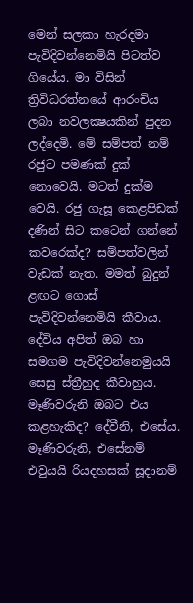මෙන් සලකා හැරදමා පැවිදිවන්නෙමියි පිටත්ව ගියේය. මා විසින් ත්‍රිවිධරත්නයේ ආරංචිය ලබා නවලක්‍ෂයකින් පුදන ලද්දෙමි. මේ සම්පත් නම් රජුට පමණක් දුක් නොවෙයි. මටත් දුක්ම වෙයි. රජු ගැසූ කෙළපිඩක් දණින් සිට කටෙන් ගන්නේ කවරෙක්ද? සම්පත්වලින් වැඩක් නැත. මමත් බුදුන් ළඟට ගොස් පැවිදිවන්නෙමියි කීවාය. දේවිය අපිත් ඔබ හා සමගම පැවිදිවන්නෙමුයයි සෙසු ස්ත්‍රීහුද කීවාහුය. මෑණිවරුනි ඔබට එය කළහැකිද? දේවීනි, එසේය. මෑණිවරුනි, එසේනම් එවුයයි රියදහසක් සූදානම්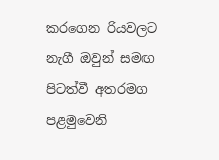කරගෙන රියවලට නැගී ඔවුන් සමඟ පිටත්වී අතරමග පළමුවෙනි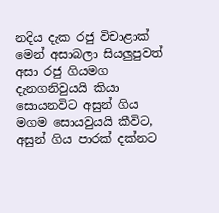නදිය දැක රජු විචාළාක් මෙන් අසාබලා සියලුපුවත් අසා රජු ගියමග දැනගනිවුයයි කියා සොයනවිට අසුන් ගිය මගම සොයවුයයි කීවිට, අසුන් ගිය පාරක් දක්නට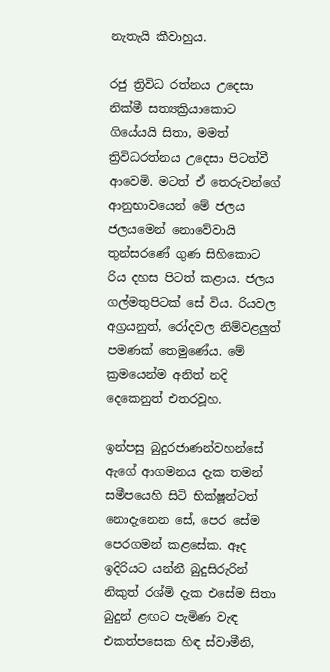නැතැයි කීවාහුය.

රජු ත්‍රිවිධ රත්නය උදෙසා නික්මී සත්‍යක්‍රියාකොට ගියේයයි සිතා, මමත් ත්‍රිවිධරත්නය උදෙසා පිටත්වී ආවෙමි. මටත් ඒ තෙරුවන්ගේ ආනුභාවයෙන් මේ ජලය ජලයමෙන් නොවේවායි තුන්සරණේ ගුණ සිහිකොට රිය දහස පිටත් කළාය. ජලය ගල්මතුපිටක් සේ විය. රියවල අග්‍ර‍යනුත්, රෝදවල නිම්වළලුත් පමණක් තෙමුණේය. මේ ක්‍ර‍මයෙන්ම අනිත් නදි දෙකෙනුත් එතරවූහ.

ඉන්පසු බුදුරජාණන්වහන්සේ ඇගේ ආගමනය දැක තමන් සමීපයෙහි සිටි භික්ෂූන්ටත් නොදැනෙන සේ, පෙර සේම පෙරගමන් කළසේක. ඈද ඉදිරියට යන්නී බුදුසිරුරින් නිකුත් රශ්මි දැක එසේම සිතා බුදුන් ළඟට පැමිණ වැඳ එකත්පසෙක හිඳ ස්වාමීනි,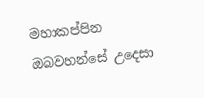මහාකප්පින ඔබවහන්සේ උදෙසා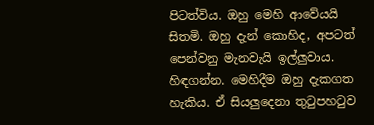පිටත්විය. ඔහු මෙහි ආවේයයි සිතමි. ඔහු දැන් කොහිද, අපටත් පෙන්වනු මැනවැයි ඉල්ලුවාය. හිඳගන්න. මෙහිදීම ඔහු දැකගත හැකිය. ඒ සියලුදෙනා තුටුපහටුව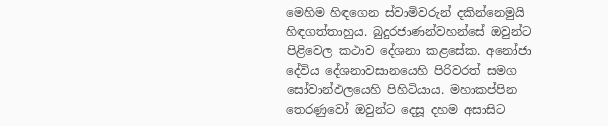මෙහිම හිඳගෙන ස්වාමිවරුන් දකින්නෙමුයි හිඳගත්තාහුය. බුදුරජාණන්වහන්සේ ඔවුන්ට පිළිවෙල කථාව දේශනා කළසේක. අනෝජා දේවිය දේශනාවසානයෙහි පිරිවරත් සමග සෝවාන්ඵලයෙහි පිහිටියාය. මහාකප්පින තෙරණුවෝ ඔවුන්ට දෙසූ දහම අසාසිට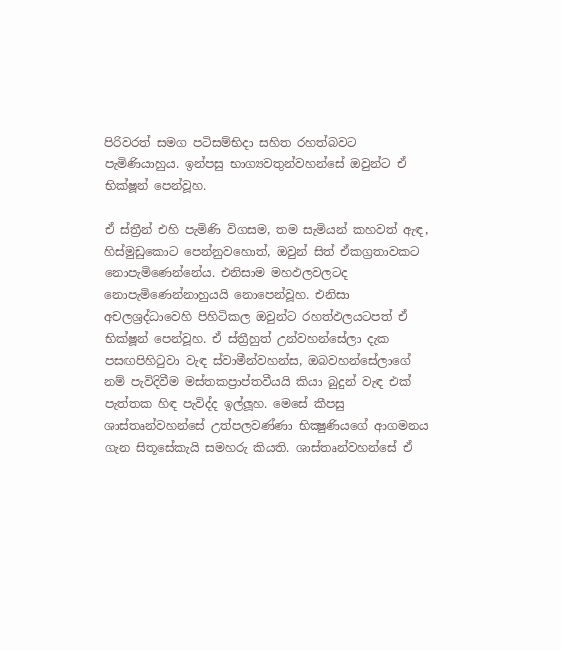පිරිවරත් සමග පටිසම්භිදා සහිත රහත්බවට පැමිණියාහුය. ඉන්පසු භාග්‍යවතුන්වහන්සේ ඔවුන්ට ඒ භික්ෂූන් පෙන්වූහ.

ඒ ස්ත්‍රීන් එහි පැමිණි විගසම, තම සැමියන් කහවත් ඇඳ, හිස්මුඩුකොට පෙන්නුවහොත්, ඔවුන් සිත් ඒකග්‍ර‍තාවකට නොපැමිණෙන්නේය. එනිසාම මහඵලවලටද නොපැමිණෙන්නාහුයයි නොපෙන්වූහ. එනිසා අචලශ්‍ර‍ද්ධාවෙහි පිහිටිකල ඔවුන්ට රහත්ඵලයටපත් ඒ භික්ෂූන් පෙන්වූහ. ඒ ස්ත්‍රීහුත් උන්වහන්සේලා දැක පසඟපිහිටුවා වැඳ ස්වාමීන්වහන්ස, ඔබවහන්සේලාගේ නම් පැවිදිවීම මස්තකප්‍රාප්තවීයයි කියා බුදුන් වැඳ එක් පැත්තක හිඳ පැවිද්ද ඉල්ලූහ. මෙසේ කීපසු ශාස්තෘන්වහන්සේ උත්පලවණ්ණා භික්‍ෂුණියගේ ආගමනය ගැන සිතූසේකැයි සමහරු කියති. ශාස්තෘන්වහන්සේ ඒ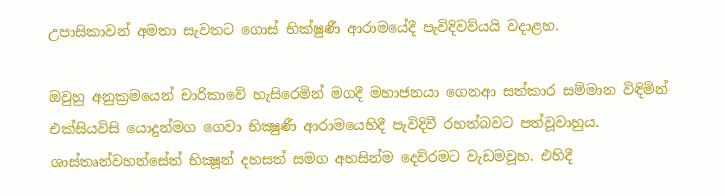උපාසිකාවන් අමතා සැවතට ගොස් භික්ෂුණී ආරාමයේදී පැවිදිවව්යයි වදාළහ.

ඔවුහු අනුක්‍ර‍මයෙන් චාරිකාවේ හැසිරෙමින් මගදී මහාජනයා ගෙනආ සත්කාර සම්මාන විඳිමින් එක්සියවිසි යොදුන්මග ගෙවා භික්‍ෂුණී ආරාමයෙහිදී පැවිදිවී රහත්බවට පත්වූවාහුය. ශාස්තෘන්වහන්සේත් භික්‍ෂූන් දහසත් සමග අහසින්ම දෙව්රමට වැඩමවූහ. එහිදී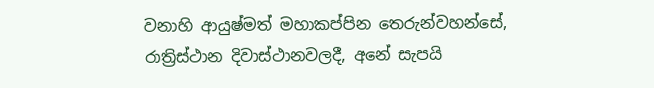වනාහි ආයුෂ්මත් මහාකප්පින තෙරුන්වහන්සේ, රාත්‍රිස්ථාන දිවාස්ථානවලදී, අනේ සැපයි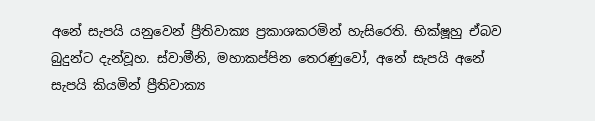අනේ සැපයි යනුවෙන් ප්‍රීතිවාක්‍ය ප්‍ර‍කාශකරමින් හැසිරෙති. භික්ෂූහු ඒබව බුදුන්ට දැන්වූහ. ස්වාමීනි, මහාකප්පින තෙරණුවෝ, අනේ සැපයි අනේ සැපයි කියමින් ප්‍රීතිවාක්‍ය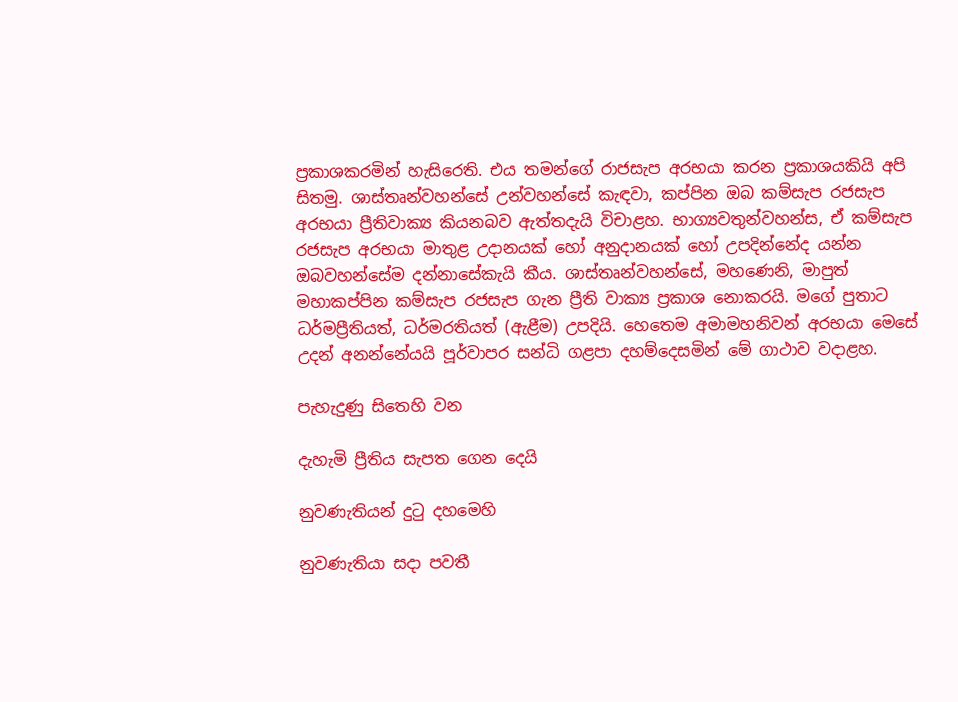ප්‍ර‍කාශකරමින් හැසිරෙති. එය තමන්ගේ රාජසැප අරභයා කරන ප්‍ර‍කාශයකියි අපි සිතමු. ශාස්තෘන්වහන්සේ උන්වහන්සේ කැඳවා, කප්පින ඔබ කම්සැප රජසැප අරභයා ප්‍රීතිවාක්‍ය කියනබව ඇත්තදැයි විචාළහ. භාග්‍යවතුන්වහන්ස, ඒ කම්සැප රජසැප අරභයා මාතුළ උදානයක් හෝ අනුදානයක් හෝ උපදින්නේද යන්න ඔබවහන්සේම දන්නාසේකැයි කීය. ශාස්තෘන්වහන්සේ, මහණෙනි, මාපුත් මහාකප්පින කම්සැප රජසැප ගැන ප්‍රීති වාක්‍ය ප්‍ර‍කාශ නොකරයි. මගේ පුතාට ධර්මප්‍රීතියත්, ධර්මරතියත් (ඇළීම) උපදියි. හෙතෙම අමාමහනිවන් අරභයා මෙසේ උදන් අනන්නේයයි පූර්වාපර සන්ධි ගළපා දහම්දෙසමින් මේ ගාථාව වදාළහ.

පැහැදුණු සිතෙහි වන

දැහැමි ප්‍රීතිය සැපත ගෙන දෙයි

නුවණැතියන් දුටු දහමෙහි

නුවණැතියා සදා පවතී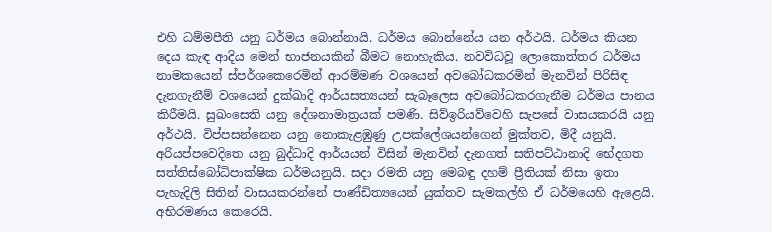එහි ධම්මපීති යනු ධර්මය බොන්නායි. ධර්මය බොන්නේය යන අර්ථයි. ධර්මය කියන දෙය කැඳ ආදිය මෙන් භාජනයකින් බීමට නොහැකිය. නවවිධවූ ලොකොත්තර ධර්මය නාමකයෙන් ස්පර්ශකෙරෙමින් ආරම්මණ වශයෙන් අවබෝධකරමින් මැනවින් පිරිසිඳ දැනගැනීම් වශයෙන් දුක්ඛාදි ආර්යසත්‍යයන් සැබෑලෙස අවබෝධකරගැනීම ධර්මය පානය කිරීමයි. සුඛංසෙති යනු දේශනාමාත්‍ර‍යක් පමණි. සිව්ඉරියව්වෙහි සැපසේ වාසයකරයි යනු අර්ථයි. විප්පසන්නෙන යනු නොකැළඹුණු උපක්ලේශයන්ගෙන් මුක්තව, මිදී යනුයි. අරියප්පවෙදිතෙ යනු බුද්ධාදි ආර්යයන් විසින් මැනවින් දැනගත් සතිපට්ඨානාදි භේදගත සත්තිස්බෝධිපාක්ෂික ධර්මයනුයි. සදා රමති යනු මෙබඳු දහම් ප්‍රීතියක් නිසා ඉතා පැහැදිලි සිතින් වාසයකරන්නේ පාණ්ඩිත්‍යයෙන් යුක්තව සැමකල්හි ඒ ධර්මයෙහි ඇළෙයි. අභිරමණය කෙරෙයි.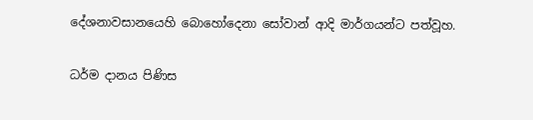දේශනාවසානයෙහි බොහෝදෙනා සෝවාන් ආදි මාර්ගයන්ට පත්වූහ.

ධර්ම දානය පිණිස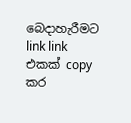බෙදාහැරීමට link link එකක් copy කර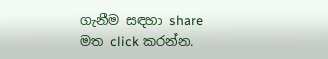ගැනීම සඳහා share මත click කරන්න.